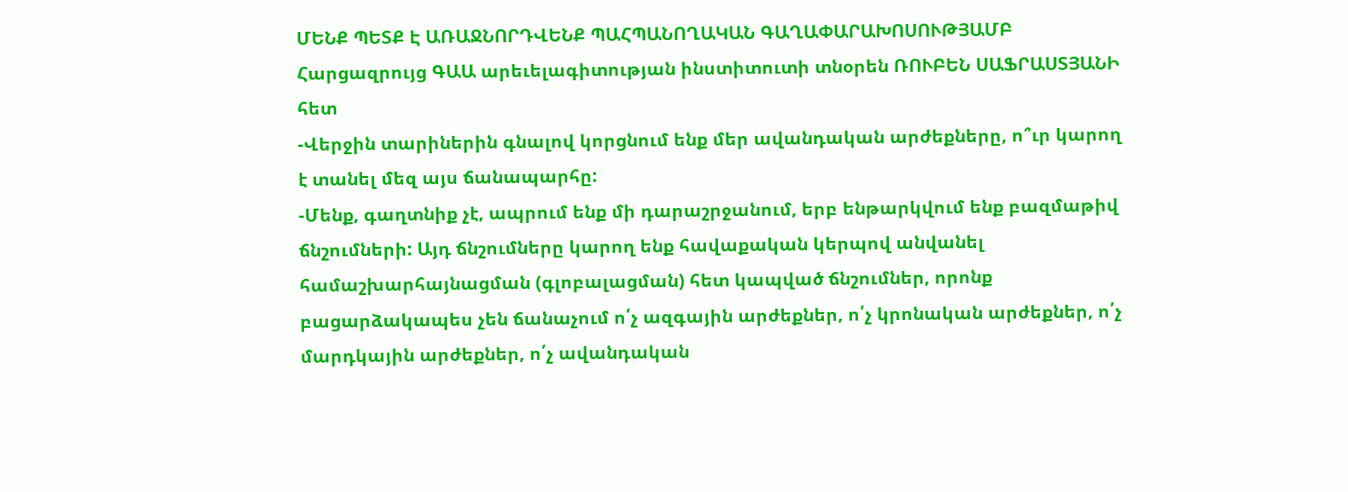ՄԵՆՔ ՊԵՏՔ Է ԱՌԱՋՆՈՐԴՎԵՆՔ ՊԱՀՊԱՆՈՂԱԿԱՆ ԳԱՂԱՓԱՐԱԽՈՍՈՒԹՅԱՄԲ
Հարցազրույց ԳԱԱ արեւելագիտության ինստիտուտի տնօրեն ՌՈՒԲԵՆ ՍԱՖՐԱՍՏՅԱՆԻ հետ
-Վերջին տարիներին գնալով կորցնում ենք մեր ավանդական արժեքները, ո՞ւր կարող է տանել մեզ այս ճանապարհը:
-Մենք, գաղտնիք չէ, ապրում ենք մի դարաշրջանում, երբ ենթարկվում ենք բազմաթիվ ճնշումների: Այդ ճնշումները կարող ենք հավաքական կերպով անվանել համաշխարհայնացման (գլոբալացման) հետ կապված ճնշումներ, որոնք բացարձակապես չեն ճանաչում ո՛չ ազգային արժեքներ, ո՛չ կրոնական արժեքներ, ո՛չ մարդկային արժեքներ, ո՛չ ավանդական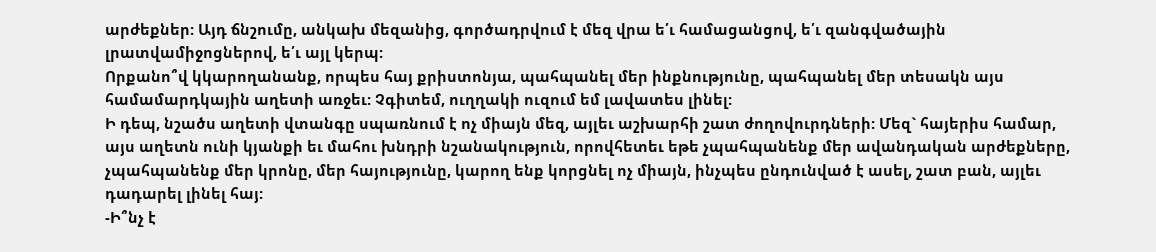արժեքներ: Այդ ճնշումը, անկախ մեզանից, գործադրվում է մեզ վրա ե՛ւ համացանցով, ե՛ւ զանգվածային լրատվամիջոցներով, ե՛ւ այլ կերպ:
Որքանո՞վ կկարողանանք, որպես հայ քրիստոնյա, պահպանել մեր ինքնությունը, պահպանել մեր տեսակն այս համամարդկային աղետի առջեւ: Չգիտեմ, ուղղակի ուզում եմ լավատես լինել:
Ի դեպ, նշածս աղետի վտանգը սպառնում է ոչ միայն մեզ, այլեւ աշխարհի շատ ժողովուրդների: Մեզ` հայերիս համար, այս աղետն ունի կյանքի եւ մահու խնդրի նշանակություն, որովհետեւ եթե չպահպանենք մեր ավանդական արժեքները, չպահպանենք մեր կրոնը, մեր հայությունը, կարող ենք կորցնել ոչ միայն, ինչպես ընդունված է ասել, շատ բան, այլեւ դադարել լինել հայ:
-Ի՞նչ է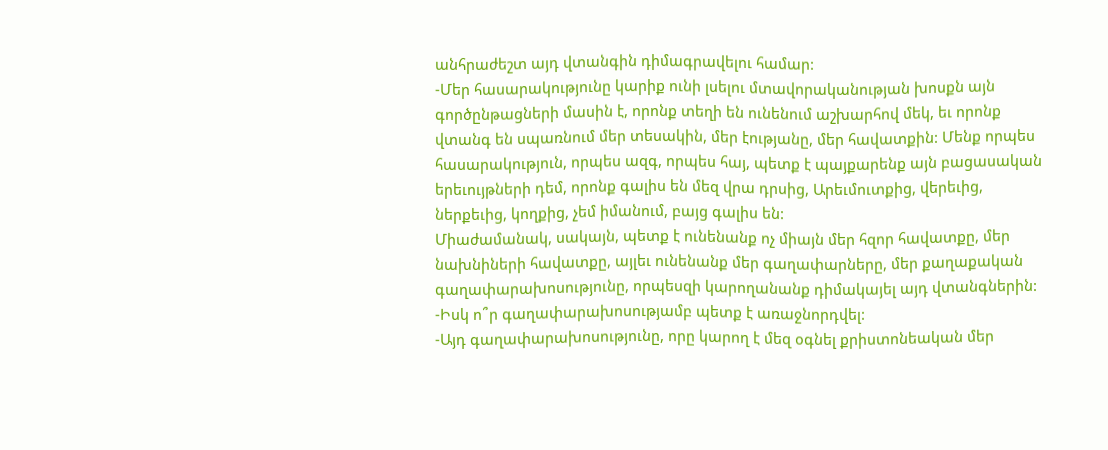անհրաժեշտ այդ վտանգին դիմագրավելու համար:
-Մեր հասարակությունը կարիք ունի լսելու մտավորականության խոսքն այն գործընթացների մասին է, որոնք տեղի են ունենում աշխարհով մեկ, եւ որոնք վտանգ են սպառնում մեր տեսակին, մեր էությանը, մեր հավատքին: Մենք որպես հասարակություն, որպես ազգ, որպես հայ, պետք է պայքարենք այն բացասական երեւույթների դեմ, որոնք գալիս են մեզ վրա դրսից, Արեւմուտքից, վերեւից, ներքեւից, կողքից, չեմ իմանում, բայց գալիս են:
Միաժամանակ, սակայն, պետք է ունենանք ոչ միայն մեր հզոր հավատքը, մեր նախնիների հավատքը, այլեւ ունենանք մեր գաղափարները, մեր քաղաքական գաղափարախոսությունը, որպեսզի կարողանանք դիմակայել այդ վտանգներին:
-Իսկ ո՞ր գաղափարախոսությամբ պետք է առաջնորդվել:
-Այդ գաղափարախոսությունը, որը կարող է մեզ օգնել քրիստոնեական մեր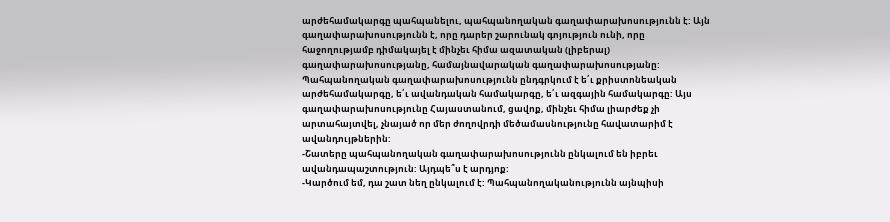արժեհամակարգը պահպանելու, պահպանողական գաղափարախոսությունն է: Այն գաղափարախոսությունն է, որը դարեր շարունակ գոյություն ունի, որը հաջողությամբ դիմակայել է մինչեւ հիմա ազատական (լիբերալ) գաղափարախոսությանը, համայնավարական գաղափարախոսությանը:
Պահպանողական գաղափարախոսությունն ընդգրկում է ե՛ւ քրիստոնեական արժեհամակարգը, ե՛ւ ավանդական համակարգը, ե՛ւ ազգային համակարգը: Այս գաղափարախոսությունը Հայաստանում, ցավոք, մինչեւ հիմա լիարժեք չի արտահայտվել, չնայած որ մեր ժողովրդի մեծամասնությունը հավատարիմ է ավանդույթներին:
-Շատերը պահպանողական գաղափարախոսությունն ընկալում են իբրեւ ավանդապաշտություն: Այդպե՞ս է արդյոք:
-Կարծում եմ, դա շատ նեղ ընկալում է: Պահպանողականությունն այնպիսի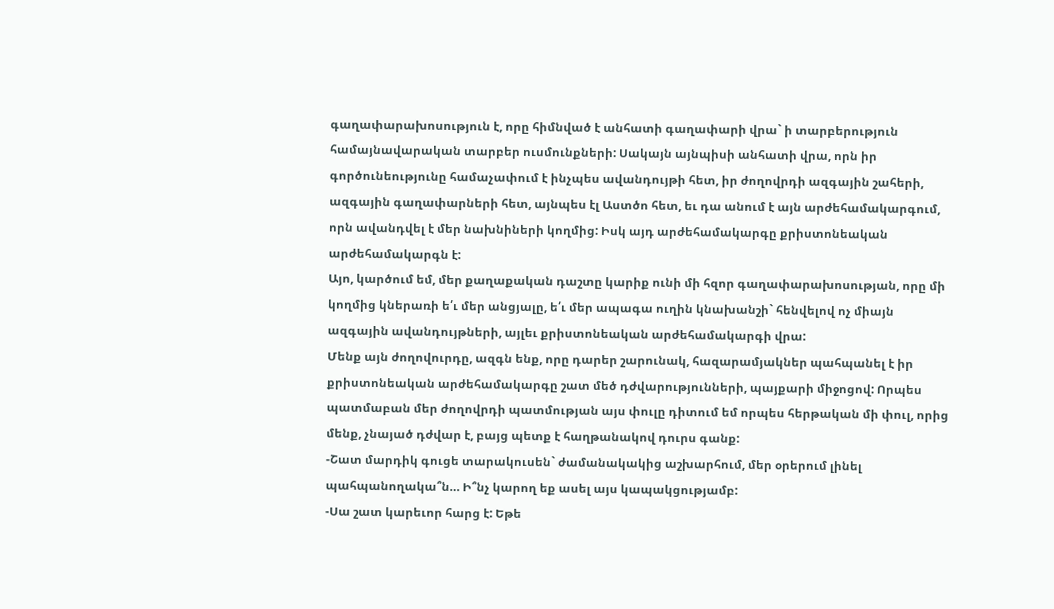գաղափարախոսություն է, որը հիմնված է անհատի գաղափարի վրա` ի տարբերություն համայնավարական տարբեր ուսմունքների: Սակայն այնպիսի անհատի վրա, որն իր գործունեությունը համաչափում է ինչպես ավանդույթի հետ, իր ժողովրդի ազգային շահերի, ազգային գաղափարների հետ, այնպես էլ Աստծո հետ, եւ դա անում է այն արժեհամակարգում, որն ավանդվել է մեր նախնիների կողմից: Իսկ այդ արժեհամակարգը քրիստոնեական արժեհամակարգն է:
Այո, կարծում եմ, մեր քաղաքական դաշտը կարիք ունի մի հզոր գաղափարախոսության, որը մի կողմից կներառի ե՛ւ մեր անցյալը, ե՛ւ մեր ապագա ուղին կնախանշի` հենվելով ոչ միայն ազգային ավանդույթների, այլեւ քրիստոնեական արժեհամակարգի վրա:
Մենք այն ժողովուրդը, ազգն ենք, որը դարեր շարունակ, հազարամյակներ պահպանել է իր քրիստոնեական արժեհամակարգը շատ մեծ դժվարությունների, պայքարի միջոցով: Որպես պատմաբան մեր ժողովրդի պատմության այս փուլը դիտում եմ որպես հերթական մի փուլ, որից մենք, չնայած դժվար է, բայց պետք է հաղթանակով դուրս գանք:
-Շատ մարդիկ գուցե տարակուսեն` ժամանակակից աշխարհում, մեր օրերում լինել պահպանողակա՞ն… Ի՞նչ կարող եք ասել այս կապակցությամբ:
-Սա շատ կարեւոր հարց է: Եթե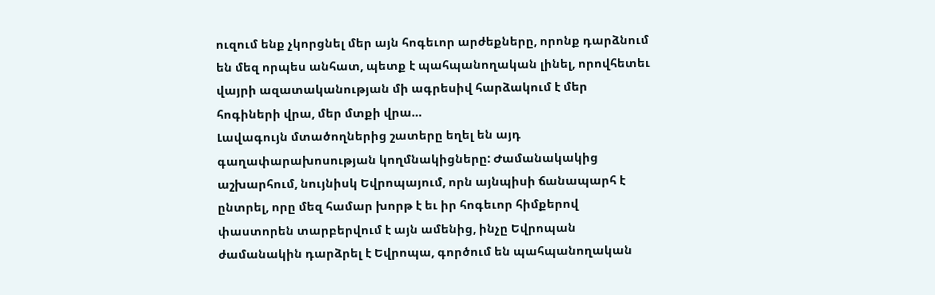ուզում ենք չկորցնել մեր այն հոգեւոր արժեքները, որոնք դարձնում են մեզ որպես անհատ, պետք է պահպանողական լինել, որովհետեւ վայրի ազատականության մի ագրեսիվ հարձակում է մեր հոգիների վրա, մեր մտքի վրա…
Լավագույն մտածողներից շատերը եղել են այդ գաղափարախոսության կողմնակիցները: Ժամանակակից աշխարհում, նույնիսկ Եվրոպայում, որն այնպիսի ճանապարհ է ընտրել, որը մեզ համար խորթ է եւ իր հոգեւոր հիմքերով փաստորեն տարբերվում է այն ամենից, ինչը Եվրոպան ժամանակին դարձրել է Եվրոպա, գործում են պահպանողական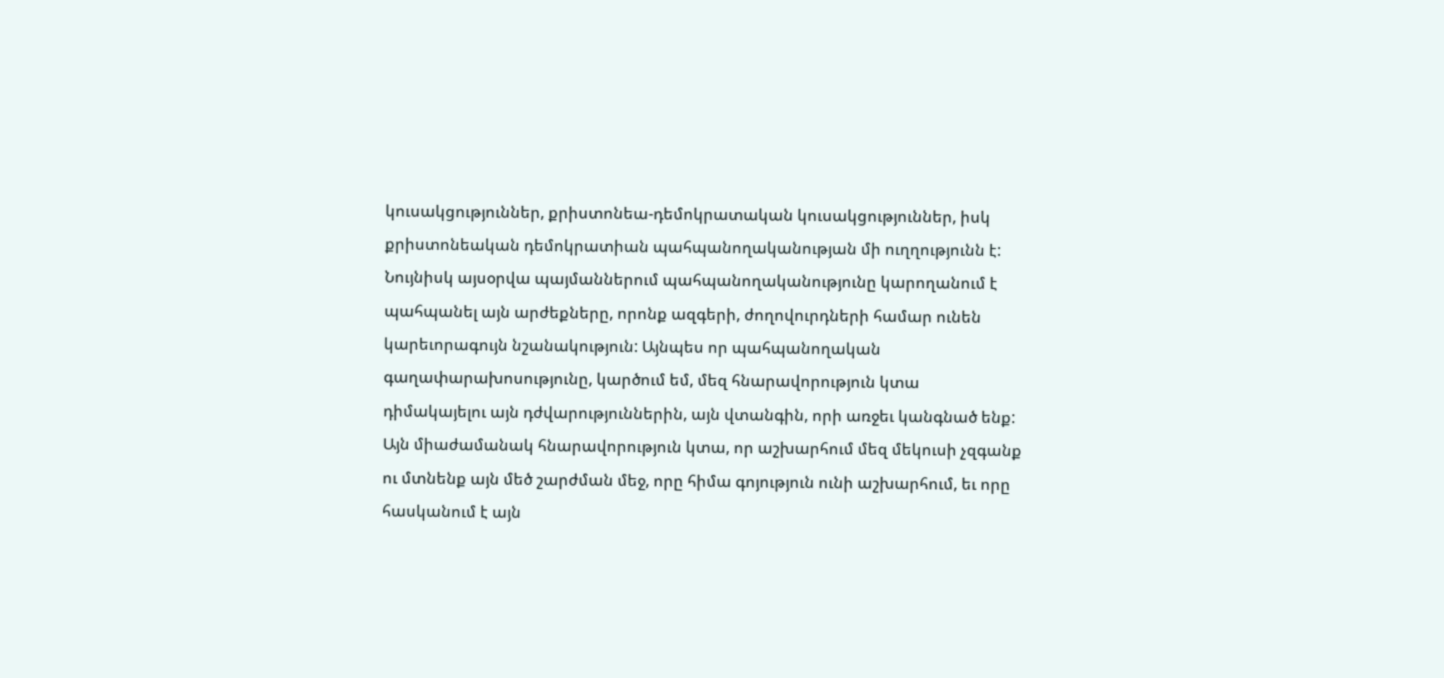կուսակցություններ, քրիստոնեա-դեմոկրատական կուսակցություններ, իսկ քրիստոնեական դեմոկրատիան պահպանողականության մի ուղղությունն է:
Նույնիսկ այսօրվա պայմաններում պահպանողականությունը կարողանում է պահպանել այն արժեքները, որոնք ազգերի, ժողովուրդների համար ունեն կարեւորագույն նշանակություն: Այնպես որ պահպանողական գաղափարախոսությունը, կարծում եմ, մեզ հնարավորություն կտա դիմակայելու այն դժվարություններին, այն վտանգին, որի առջեւ կանգնած ենք:
Այն միաժամանակ հնարավորություն կտա, որ աշխարհում մեզ մեկուսի չզգանք ու մտնենք այն մեծ շարժման մեջ, որը հիմա գոյություն ունի աշխարհում, եւ որը հասկանում է այն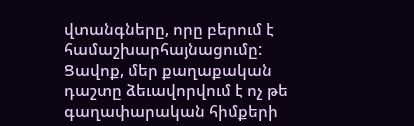վտանգները, որը բերում է համաշխարհայնացումը: Ցավոք, մեր քաղաքական դաշտը ձեւավորվում է ոչ թե գաղափարական հիմքերի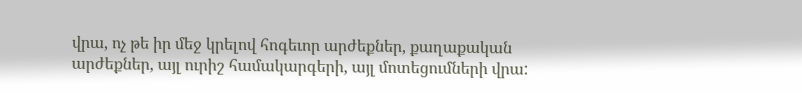վրա, ոչ թե իր մեջ կրելով հոգեւոր արժեքներ, քաղաքական արժեքներ, այլ ուրիշ համակարգերի, այլ մոտեցումների վրա: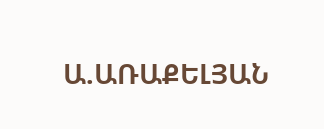Ա.ԱՌԱՔԵԼՅԱՆ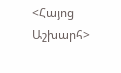<Հայոց Աշխարհ>